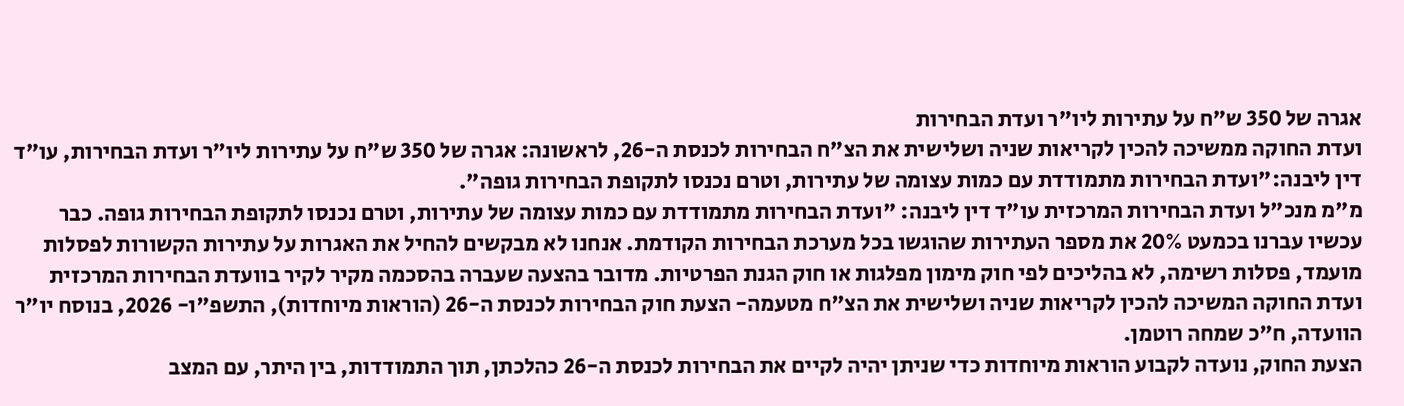אגרה של 350 ש"ח על עתירות ליו"ר ועדת הבחירות
ועדת החוקה ממשיכה להכין לקריאות שניה ושלישית את הצ"ח הבחירות לכנסת ה-26, לראשונה: אגרה של 350 ש"ח על עתירות ליו״ר ועדת הבחירות, עו"ד דין ליבנה:"ועדת הבחירות מתמודדת עם כמות עצומה של עתירות, וטרם נכנסו לתקופת הבחירות גופה".
מ"מ מנכ"ל ועדת הבחירות המרכזית עו"ד דין ליבנה: "ועדת הבחירות מתמודדת עם כמות עצומה של עתירות, וטרם נכנסו לתקופת הבחירות גופה. כבר עכשיו עברנו בכמעט 20% את מספר העתירות שהוגשו בכל מערכת הבחירות הקודמת. אנחנו לא מבקשים להחיל את האגרות על עתירות הקשורות לפסלות מועמד, פסלות רשימה, לא בהליכים לפי חוק מימון מפלגות או חוק הגנת הפרטיות. מדובר בהצעה שעברה בהסכמה מקיר לקיר בוועדת הבחירות המרכזית
ועדת החוקה המשיכה להכין לקריאות שניה ושלישית את הצ"ח מטעמה- הצעת חוק הבחירות לכנסת ה-26 (הוראות מיוחדות), התשפ"ו- 2026, בנוסח יו"ר הוועדה, ח"כ שמחה רוטמן.
הצעת החוק, נועדה לקבוע הוראות מיוחדות כדי שניתן יהיה לקיים את הבחירות לכנסת ה-26 כהלכתן, תוך התמודדות, בין היתר, עם המצב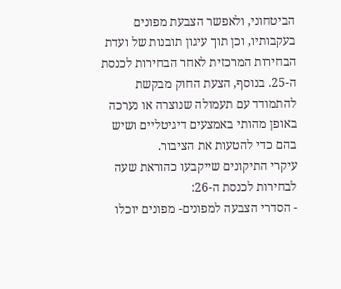הביטחוני, ולאפשר הצבעת מפונים בעקבותיו, וכן תוך עיגון תובנות של ועדת הבחירות המרכזית לאחר הבחירות לכנסת ה-25. בנוסף, הצעת החוק מבקשת להתמודד עם תעמולה שנוצרה או נערכה באופן מהותי באמצעים דיגיטליים ושיש בהם כדי להטעות את הציבור.
עיקרי התיקונים שייקבעו כהוראת שעה לבחירות לכנסת ה-26:
- הסדרי הצבעה למפונים- מפונים יוכלו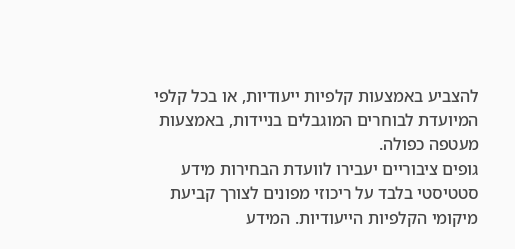להצביע באמצעות קלפיות ייעודיות, או בכל קלפי המיועדת לבוחרים המוגבלים בניידות, באמצעות מעטפה כפולה.
גופים ציבוריים יעבירו לוועדת הבחירות מידע סטטיסטי בלבד על ריכוזי מפונים לצורך קביעת מיקומי הקלפיות הייעודיות. המידע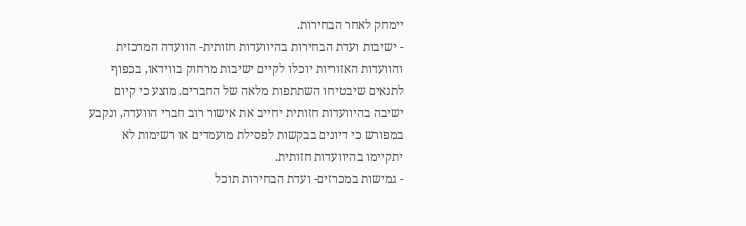יימחק לאחר הבחירות.
- ישיבות ועדת הבחירות בהיוועדות חזותית- הוועדה המרכזית והוועדות האזוריות יוכלו לקיים ישיבות מרחוק בווידאו, בכפוף לתנאים שיבטיחו השתתפות מלאה של החברים. מוצע כי קיום ישיבה בהיוועדות חזותית יחייב את אישור רוב חברי הוועדה, ונקבע במפורש כי דיונים בבקשות לפסילת מועמדים או רשימות לא יתקיימו בהיוועדות חזותית.
- גמישות במכרזים- ועדת הבחירות תוכל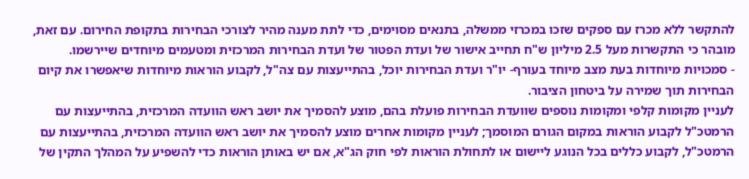להתקשר ללא מכרז עם ספקים שזכו במכרזי ממשלה, בתנאים מסוימים, כדי לתת מענה מהיר לצורכי הבחירות בתקופת החירום. עם זאת, מובהר כי התקשרות מעל 2.5 מיליון ש"ח תחייב אישור של ועדת הפטור של ועדת הבחירות המרכזית ומטעמים מיוחדים שיירשמו.
- סמכויות מיוחדות בעת מצב מיוחד בעורף- יו"ר ועדת הבחירות יוכל, בהתייעצות עם צה"ל, לקבוע הוראות מיוחדות שיאפשרו את קיום הבחירות תוך שמירה על ביטחון הציבור.
לעניין מקומות קלפי ומקומות נוספים שוועדת הבחירות פועלת בהם, מוצע להסמיך את יושב ראש הוועדה המרכזית, בהתייעצות עם הרמטכ"ל לקבוע הוראות במקום הגורם המוסמך; לעניין מקומות אחרים מוצע להסמיך את יושב ראש הוועדה המרכזית, בהתייעצות עם הרמטכ"ל, לקבוע כללים בכל הנוגע ליישום או לתחולת הוראות לפי חוק הג"א, אם יש באותן הוראות כדי להשפיע על המהלך התקין של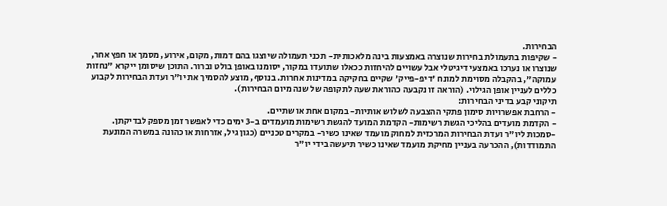הבחירות.
- שקיפות בתעמולת בחירות שנוצרה באמצעות בינה מלאכותית- תכני תעמולה שיוצגו בהם דמות, מקום, אירוע, מסמך או חפץ אחר, שנוצרו או נערכו באמצעי דיגיטלי אבל עשויים להיחזות ככאלו שתועדו במקור, יסומנו באופן בולט וברור. התוכן שיסומן ייקרא "נחזות עמוקה", בהקבלה מסוימת למונח 'דיפ-פייק' שקיים בחקיקה במדינות אחרות. בנוסף, מוצע להסמיך את יו"ר ועדת הבחירות לקבוע כללים לעניין אופן הגילוי. (הוראה זו נקבעה כהוראת שעה לתקופה של שנה מיום הבחירות).
תיקוני קבע בדיני הבחירות:
- הרחבת אפשרויות סימון פתקי ההצבעה לשלוש אותיות- במקום אחת או שתיים.
- הקדמת מועדים בהליכי הגשת רשימות- הקדמת המועד להגשת רשימות מועמדים ב-3 ימים כדי לאפשר זמן מספק לבדיקתן.
-סמכות ליו"ר ועדת הבחירות המרכזית למחוק מועמד שאינו כשיר- במקרים טכניים (כגון גיל, אזרחות או כהונה במשרה המונעת התמודדות), ההכרעה בעניין מחיקת מועמד שאינו כשיר תיעשה בידי יו"ר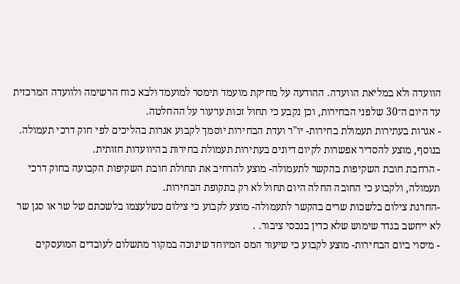הוועדה ולא במליאת הוועדה. ההודעה על מחיקת מועמד תימסר למועמד ולבא כוח הרשימה ולוועדה המרכזית עד היום ה־30 שלפני הבחירות, וכן נקבע כי תחול זכות ערעור על ההחלטה.
- אגרות בעתירות תעמולת בחירות- יו"ר ועדת הבחירות יוסמך לקבוע אגרות בהליכים לפי חוק דרכי תעמולה. בנוסף, מוצע להסדיר אפשרות לקיום דיונים בעתירות תעמולת בחירות בהיוועדות חזותית.
- הרחבת חובת השקיפות בהקשר לתעמולה- מוצע להרחיב את תחולת חובת השקיפות הקבועה בחוק דרכי תעמולה, ולקבוע כי החובה החלה היום תחול לא רק בתקופת הבחירות.
-החרגת צילום בלשכות שרים בהקשר לתעמולה- מוצע לקבוע כי צילום כשלעצמו בלשכתם של שר או סגן שר לא ייחשב בגדר שימוש שלא כדין בנכסי ציבור. .
- מיסוי ביום הבחירות- מוצע לקבוע כי שיעור המס המיוחד שינוכה במקור מתשלום לעובדים המועסקים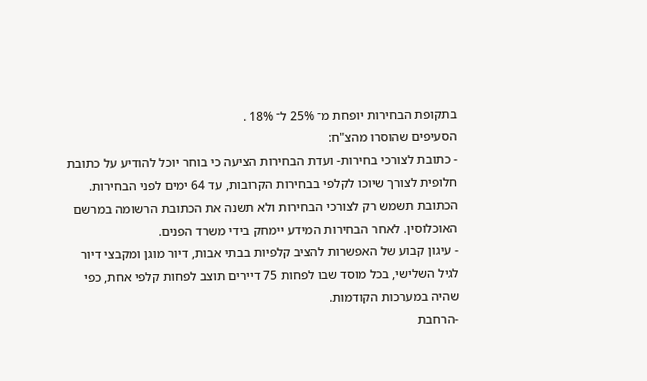בתקופת הבחירות יופחת מ־ 25% ל־ 18% .
הסעיפים שהוסרו מהצ"ח:
- כתובת לצורכי בחירות- ועדת הבחירות הציעה כי בוחר יוכל להודיע על כתובת חלופית לצורך שיוכו לקלפי בבחירות הקרובות, עד 64 ימים לפני הבחירות. הכתובת תשמש רק לצורכי הבחירות ולא תשנה את הכתובת הרשומה במרשם האוכלוסין. לאחר הבחירות המידע יימחק בידי משרד הפנים.
- עיגון קבוע של האפשרות להציב קלפיות בבתי אבות, דיור מוגן ומקבצי דיור לגיל השלישי, בכל מוסד שבו לפחות 75 דיירים תוצב לפחות קלפי אחת, כפי שהיה במערכות הקודמות.
-הרחבת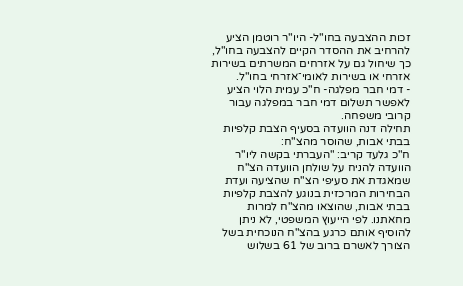זכות ההצבעה בחו"ל- היו"ר רוטמן הציע להרחיב את ההסדר הקיים להצבעה בחו"ל, כך שיחול גם על אזרחים המשרתים בשירות אזרחי או בשירות לאומי־אזרחי בחו"ל.
- דמי חבר מפלגה- ח"כ עמית הלוי הציע לאפשר תשלום דמי חבר במפלגה עבור קרובי משפחה.
תחילה דנה הוועדה בסעיף הצבת קלפיות בבתי אבות, שהוסר מהצ"ח:
ח"כ גלעד קריב: "העברתי בקשה ליו"ר הוועדה להניח על שולחן הוועדה הצ"ח שמאגדת את סעיפי הצ"ח שהציעה ועדת הבחירות המרכזית בנוגע להצבת קלפיות בבתי אבות, שהוצאו מהצ"ח למרות מחאתנו. לפי הייעוץ המשפטי, לא ניתן להוסיף אותם כרגע בהצ"ח הנוכחית בשל הצורך לאשרם ברוב של 61 בשלוש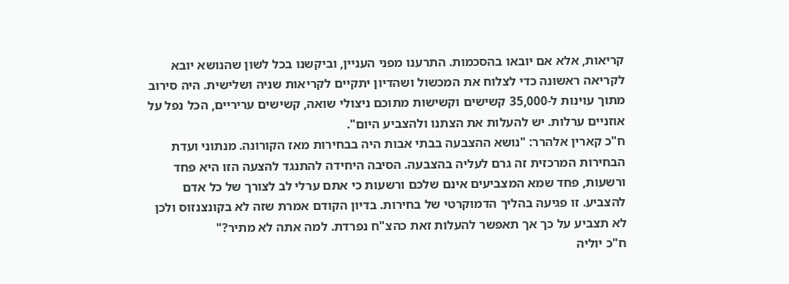קריאות, אלא אם יובאו בהסכמות. התרענו מפני העניין, וביקשנו בכל לשון שהנושא יובא לקריאה ראשונה כדי לצלוח את המכשול ושהדיון יתקיים לקריאות שניה ושלישית. היה סירוב מתוך עוינות ל-35,000 קשישים וקשישות מתוכם ניצולי שואה, קשישים עריריים, הכל נפל על אוזניים ערלות. יש להעלות את הצתנו ולהצביע היום".
ח"כ קארין אלהרר: "נושא ההצבעה בבתי אבות היה בבחירות מאז הקורונה. מנתוני ועדת הבחירות המרכזית זה גרם לעליה בהצבעה. הסיבה היחידה להתנגד להצעה הזו היא פחד ורשעות, פחד שמא המצביעים אינם שלכם ורשעות כי אתם ערלי לב לצורך של כל אדם להצביע. זו פגיעה בהליך הדמוקרטי של בחירות. בדיון הקודם אמרת שזה לא בקונצנזוס ולכן לא תצביע על כך אך תאפשר להעלות זאת כהצ"ח נפרדת. למה אתה לא מתיר?"
ח"כ יוליה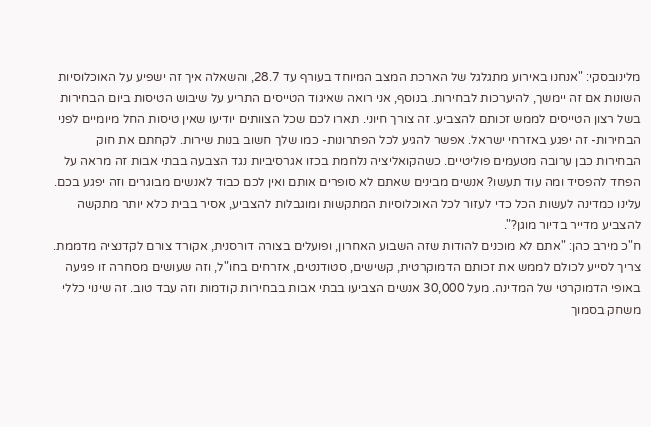מלינובסקי: "אנחנו באירוע מתגלגל של הארכת המצב המיוחד בעורף עד 28.7, והשאלה איך זה ישפיע על האוכלוסיות השונות אם זה יימשך, להיערכות לבחירות. בנוסף, אני רואה שאיגוד הטייסים התריע על שיבוש הטיסות ביום הבחירות בשל רצון הטייסים לממש זכותם להצביע. זה צורך חיוני. תארו לכם שכל הצוותים יודיעו שאין טיסות החל מיומיים לפני הבחירות- זה יפגע באזרחי ישראל. אפשר להגיע לכל הפתרונות- כמו שלך חשוב בנות שירות. לקחתם את חוק הבחירות כבן ערובה מטעמים פוליטיים. כשהקואליציה נלחמת בכזו אגרסיביות נגד הצבעה בבתי אבות זה מראה על הפחד להפסיד ומה עוד תעשו? אנשים מבינים שאתם לא סופרים אותם ואין לכם כבוד לאנשים מבוגרים וזה יפגע בכם. עלינו כמדינה לעשות הכל כדי לעזור לכל האוכלוסיות המתקשות ומוגבלות להצביע, אסיר בבית כלא יותר מתקשה להצביע מדייר בדיור מוגן?".
ח"כ מירב כהן: "אתם לא מוכנים להודות שזה השבוע האחרון, ופועלים בצורה דורסנית, אקורד צורם לקדנציה מדממת. צריך לסייע לכולם לממש את זכותם הדמוקרטית, קשישים, סטודנטים, אזרחים בחו"ל, וזה שעושים מסחרה זו פגיעה באופי הדמוקרטי של המדינה. מעל 30,000 אנשים הצביעו בבתי אבות בבחירות קודמות וזה עבד טוב. זה שינוי כללי משחק בסמוך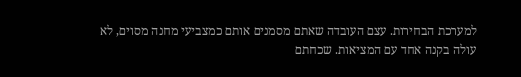למערכת הבחירות. עצם העובדה שאתם מסמנים אותם כמצביעי מחנה מסוים, לא עולה בקנה אחד עם המציאות. שכחתם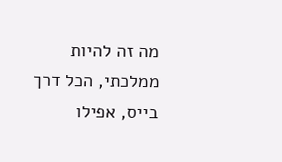מה זה להיות ממלכתי, הכל דרך בייס, אפילו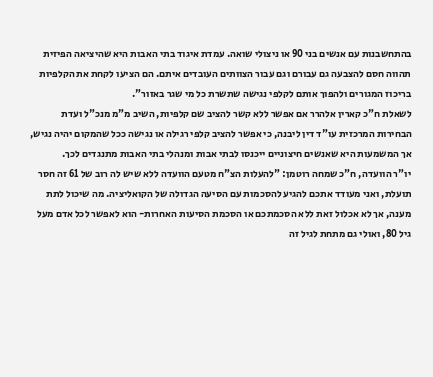בהתחשבנות עם אנשים בני 90 או ניצולי שואה. עמדת איגוד בתי האבות היא שהיציאה הפיזית תהווה חסם להצבעה גם עבורם וגם עבור הצוותים העובדים איתם. הם הציעו לקחת את הקלפיות בריכוז המגורים ולהפוך אותם לקלפי נגישה שתשרת כל מי שגר באזור".
לשאלת ח"כ קארין אלהרר אם אפשר ללא קשר להציב שם קלפיות, השיב מ"מ מנכ"ל ועדת הבחירות המרכזית עו"ד דין ליבנה, כי אפשר להציב קלפי רגילה או נגישה ככל שהמקום יהיה נגיש, אך המשמעות היא שאנשים חיצוניים ייכנסו לבתי אבות ומנהלי בתי האבות מתנגדים לכך.
יו"ר הוועדה, ח"כ שמחה רוטמן: "להעלות הצ"ח מטעם הוועדה ללא שיש לה רוב של 61 זה חסר תועלת, ואני מעודד אתכם להגיע להסכמות עם הסיעה הגדולה של הקואליציה. מה שיכול לתת מענה, אך לא אכלול זאת ללא הסכמתכם או הסכמת הסיעות האחרות- הוא לאפשר לכל אדם מעל גיל 80, ואולי גם מתחת לגיל זה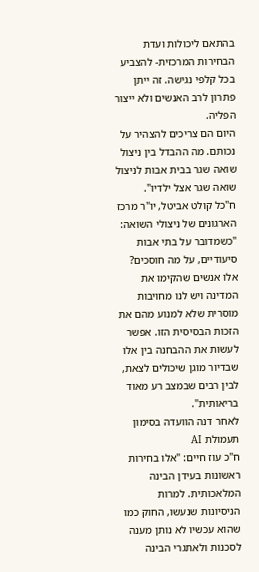בהתאם ליכולות ועדת הבחירות המרכזית- להצביע בכל קלפי נגישה. זה ייתן פתרון לרב האנשים ולא ייצור הפליה.
היום הם צריכים להצהיר על נכותם. מה ההבדל בין ניצול שואה שגר בבית אבות לניצול שואה שגר אצל ילדיו".
ח"כל קולט אביטל, יו"ר מרכז הארגונים של ניצולי השואה: "כשמדובר על בתי אבות סיעודיים, על מה חוסכים? אלו אנשים שהקימו את המדינה ויש לנו מחויבות מוסרית שלא למנוע מהם את הזכות הבסיסית הזו. אפשר לעשות את ההבחנה בין אלו שבדיור מוגן שיכולים לצאת, לבין רבים שבמצב רע מאוד בריאותית".
לאחר דנה הוועדה בסימון תעמולת AI
ח"כ עוז חיים: "אלו בחירות ראשונות בעידן הבינה המלאכותית. למרות הניסיונות שנעשו, החוק כמו שהוא עכשיו לא נותן מענה לסכנות ולאתגרי הבינה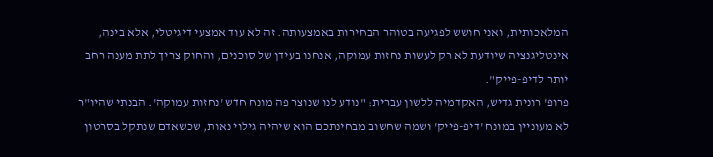המלאכותית, ואני חושש לפגיעה בטוהר הבחירות באמצעותה. זה לא עוד אמצעי דיגיטלי, אלא בינה, אינטליגנציה שיודעת לא רק לעשות נחזות עמוקה, אנחנו בעידן של סוכנים, והחוק צריך לתת מענה רחב יותר לדיפ-פייק".
פרופ' רונית גדיש, האקדמיה ללשון עברית: "נודע לנו שנוצר פה מונח חדש 'נחזות עמוקה'. הבנתי שהיו"ר לא מעוניין במונח 'דיפ-פייק' ושמה שחשוב מבחינתכם הוא שיהיה גילוי נאות, שכשאדם שנתקל בסרטון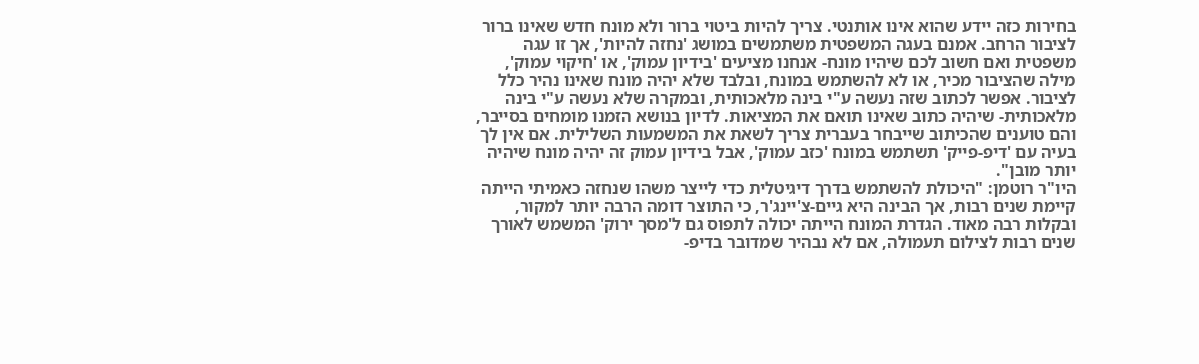בחירות כזה יידע שהוא אינו אותנטי. צריך להיות ביטוי ברור ולא מונח חדש שאינו ברור לציבור הרחב. אמנם בעגה המשפטית משתמשים במושג 'נחזה להיות', אך זו עגה משפטית ואם חשוב לכם שיהיו מונח- אנחנו מציעים 'בידיון עמוק', או 'חיקוי עמוק', מילה שהציבור מכיר, או לא להשתמש במונח, ובלבד שלא יהיה מונח שאינו נהיר כלל לציבור. אפשר לכתוב שזה נעשה ע"י בינה מלאכותית, ובמקרה שלא נעשה ע"י בינה מלאכותית- שיהיה כתוב שאינו תואם את המציאות. לדיון בנושא הזמנו מומחים בסייבר, והם טוענים שהכיתוב שייבחר בעברית צריך לשאת את המשמעות השלילית. אם אין לך בעיה עם 'דיפ-פייק' תשתמש במונח 'כזב עמוק', אבל בידיון עמוק זה יהיה מונח שיהיה יותר מובן".
היו"ר רוטמן: "היכולת להשתמש בדרך דיגיטלית כדי לייצר משהו שנחזה כאמיתי הייתה קיימת שנים רבות, אך הבינה היא גיים-צ'יינג'ר, כי התוצר דומה הרבה יותר למקור, ובקלות רבה מאוד. הגדרת המונח הייתה יכולה לתפוס גם ל'מסך ירוק' המשמש לאורך שנים רבות לצילום תעמולה, אם לא נבהיר שמדובר בדיפ-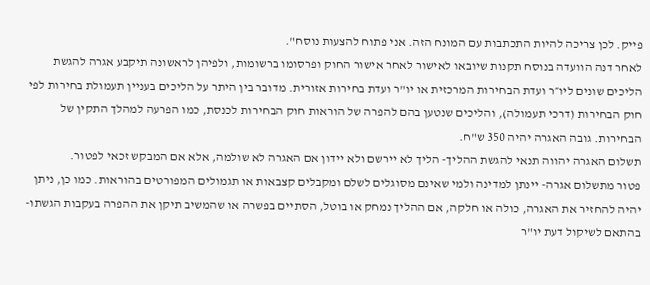פייק. לכן צריכה להיות התכתבות עם המונח הזה. אני פתוח להצעות נוסח".
לאחר דנה הוועדה בנוסח תקנות שיובאו לאישור לאחר אישור החוק ופרסומו ברשומות, ולפיהן לראשונה תיקבע אגרה להגשת הליכים שונים ליו״ר ועדת הבחירות המרכזית או יו"ר ועדת בחירות אזורית. מדובר בין היתר על הליכים בעניין תעמולת בחירות לפי חוק הבחירות (דרכי תעמולה), והליכים שנטען בהם להפרה של הוראות חוק הבחירות לכנסת, כמו הפרעה למהלך התקין של הבחירות. גובה האגרה יהיה 350 ש"ח.
תשלום האגרה יהווה תנאי להגשת ההליך- הליך לא יירשם ולא יידון אם האגרה לא שולמה, אלא אם המבקש זכאי לפטור.
פטור מתשלום אגרה- יינתן למדינה ולמי שאינם מסוגלים לשלם ומקבלים קצבאות או תגמולים המפורטים בהוראות. כמו כן, ניתן יהיה להחזיר את האגרה, כולה או חלקה, אם ההליך נמחק או בוטל, הסתיים בפשרה או שהמשיב תיקן את ההפרה בעקבות הגשתו- בהתאם לשיקול דעת יו"ר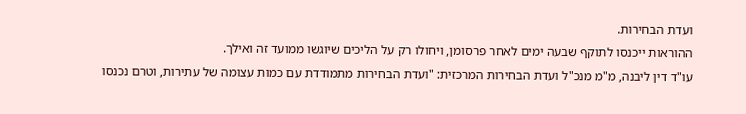ועדת הבחירות.
ההוראות ייכנסו לתוקף שבעה ימים לאחר פרסומן, ויחולו רק על הליכים שיוגשו ממועד זה ואילך.
עו"ד דין ליבנה, מ"מ מנכ"ל ועדת הבחירות המרכזית: "ועדת הבחירות מתמודדת עם כמות עצומה של עתירות, וטרם נכנסו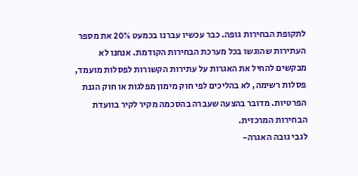לתקופת הבחירות גופה. כבר עכשיו עברנו בכמעט 20% את מספר העתירות שהוגשו בכל מערכת הבחירות הקודמת. אנחנו לא מבקשים להחיל את האגרות על עתירות הקשורות לפסלות מועמד, פסלות רשימה, לא בהליכים לפי חוק מימון מפלגות או חוק הגנת הפרטיות. מדובר בהצעה שעברה בהסכמה מקיר לקיר בוועדת הבחירות המרכזית.
לגבי גובה האגרה-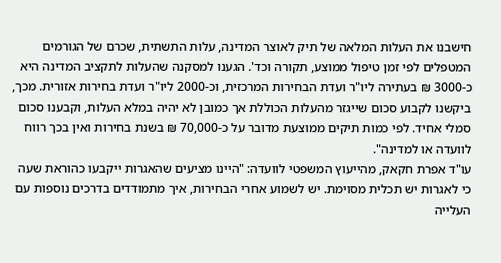חישבנו את העלות המלאה של תיק לאוצר המדינה, עלות התשתית, שכרם של הגורמים המטפלים לפי זמן טיפול ממוצע, תקורה וכד'. הגענו למסקנה שהעלות לתקציב המדינה היא כ-3000 ₪ בעתירה ליו"ר ועדת הבחירות המרכזית, וכ-2000 ליו"ר ועדת בחירות אזורית. מכך, ביקשנו לקבוע סכום שייגזר מהעלות הכוללת אך כמובן לא יהיה במלא העלות, וקבענו סכום סמלי אחיד. לפי כמות תיקים ממוצעת מדובר על כ-70,000 ₪ בשנת בחירות ואין בכך רווח לוועדה או למדינה".
עו"ד אפרת חקאק, מהייעוץ המשפטי לוועדה: "היינו מציעים שהאגרות ייקבעו כהוראת שעה כי לאגרות יש תכלית מסוימת. יש לשמוע אחרי הבחירות, איך מתמודדים בדרכים נוספות עם העלייה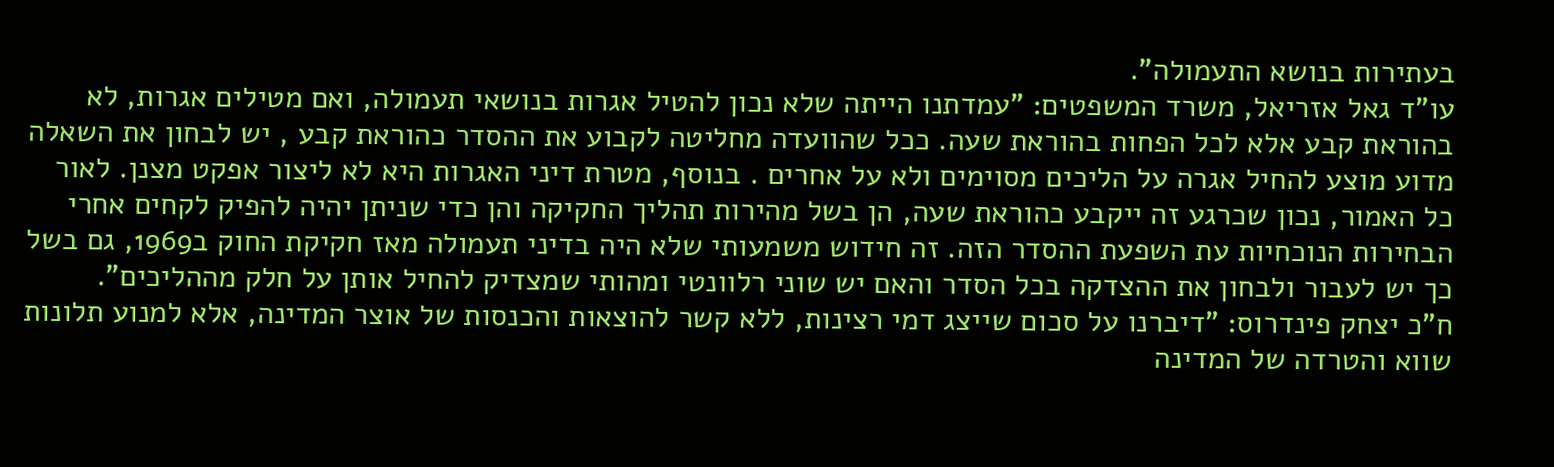בעתירות בנושא התעמולה".
עו"ד גאל אזריאל, משרד המשפטים: "עמדתנו הייתה שלא נכון להטיל אגרות בנושאי תעמולה, ואם מטילים אגרות, לא בהוראת קבע אלא לכל הפחות בהוראת שעה. ככל שהוועדה מחליטה לקבוע את ההסדר כהוראת קבע , יש לבחון את השאלה מדוע מוצע להחיל אגרה על הליכים מסוימים ולא על אחרים . בנוסף, מטרת דיני האגרות היא לא ליצור אפקט מצנן. לאור כל האמור, נכון שכרגע זה ייקבע כהוראת שעה, הן בשל מהירות תהליך החקיקה והן כדי שניתן יהיה להפיק לקחים אחרי הבחירות הנוכחיות עת השפעת ההסדר הזה. זה חידוש משמעותי שלא היה בדיני תעמולה מאז חקיקת החוק ב1969, גם בשל כך יש לעבור ולבחון את ההצדקה בכל הסדר והאם יש שוני רלוונטי ומהותי שמצדיק להחיל אותן על חלק מההליכים".
ח"כ יצחק פינדרוס: "דיברנו על סכום שייצג דמי רצינות, ללא קשר להוצאות והכנסות של אוצר המדינה, אלא למנוע תלונות שווא והטרדה של המדינה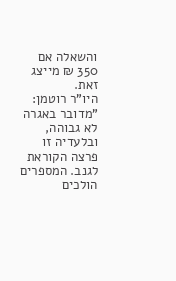והשאלה אם 350 ₪ מייצג זאת.
היו"ר רוטמן: "מדובר באגרה לא גבוהה, ובלעדיה זו פרצה הקוראת לגנב. המספרים הולכים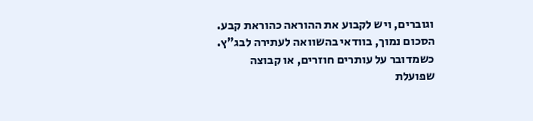וגוברים, ויש לקבוע את ההוראה כהוראת קבע. הסכום נמוך, בוודאי בהשוואה לעתירה לבג"ץ. כשמדובר על עותרים חוזרים, או קבוצה שפועלת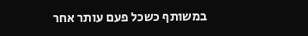במשותף כשכל פעם עותר אחר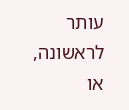עותר לראשונה, או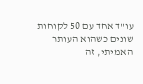עו"ד אחד עם 50 לקוחות שונים כשהוא העותר האמיתי, זה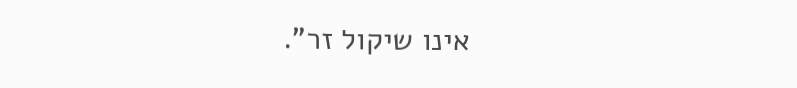אינו שיקול זר".